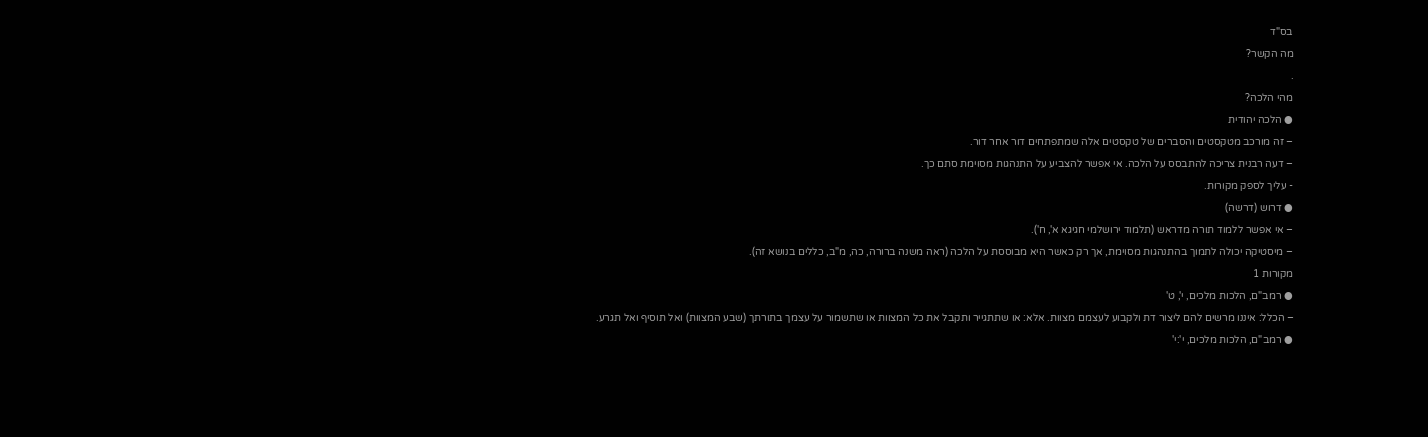בס"ד
מה הקשר?
.
מהי הלכה?
● הלכה יהודית
– זה מורכב מטקסטים והסברים של טקסטים אלה שמתפתחים דור אחר דור.
– דעה רבנית צריכה להתבסס על הלכה. אי אפשר להצביע על התנהגות מסוימת סתם כך.
- עליך לספק מקורות.
● דרוש (דרשה)
– אי אפשר ללמוד תורה מדראש (תלמוד ירושלמי חגיגא א', ח').
– מיסטיקה יכולה לתמוך בהתנהגות מסוימת, אך רק כאשר היא מבוססת על הלכה (ראה משנה ברורה, כה, מ"ב, כללים בנושא זה).
מקורות 1
● רמב"ם, הלכות מלכים, י', ט'
– הכלל: איננו מרשים להם ליצור דת ולקבוע לעצמם מצוות. אלא: או שתתגייר ותקבל את כל המצוות או שתשמור על עצמך בתורתך (שבע המצוות) ואל תוסיף ואל תגרע.
● רמב"ם, הלכות מלכים, י':י'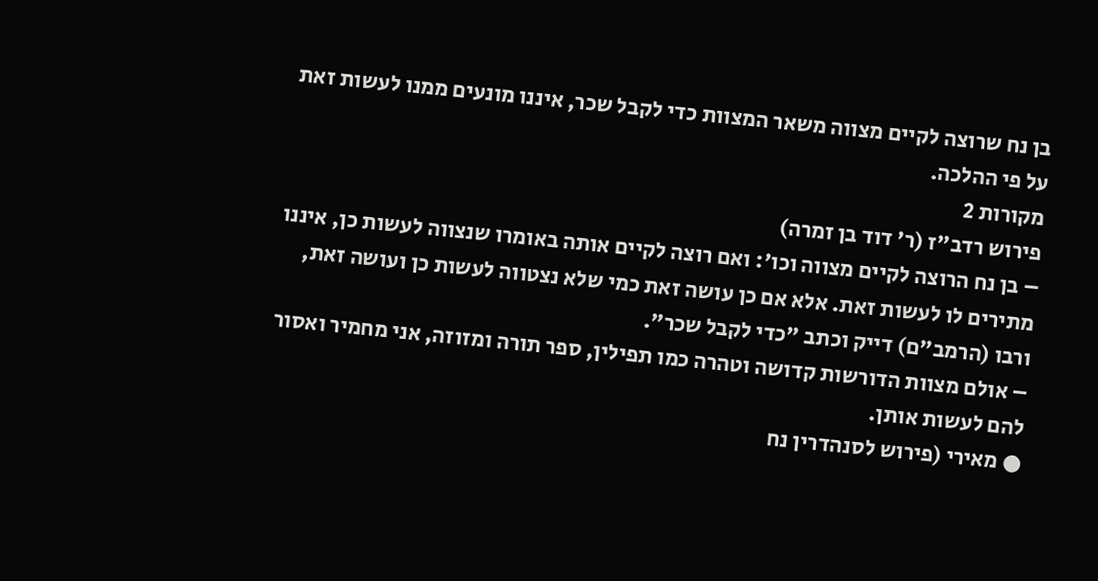בן נח שרוצה לקיים מצווה משאר המצוות כדי לקבל שכר, איננו מונעים ממנו לעשות זאת על פי ההלכה.
מקורות 2
פירוש רדב"ז (ר' דוד בן זמרה)
– בן נח הרוצה לקיים מצווה וכו': ואם רוצה לקיים אותה באומרו שנצווה לעשות כן, איננו מתירים לו לעשות זאת. אלא אם כן עושה זאת כמי שלא נצטווה לעשות כן ועושה זאת, ורבו (הרמב"ם) דייק וכתב "כדי לקבל שכר".
– אולם מצוות הדורשות קדושה וטהרה כמו תפילין, ספר תורה ומזוזה, אני מחמיר ואסור להם לעשות אותן.
● מאירי (פירוש לסנהדרין נח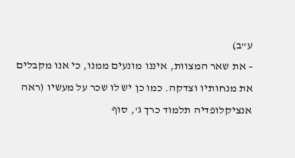ע"ב)
– את שאר המצוות, איננו מונעים ממנו, כי אנו מקבלים את מנחותיו וצדקה. כמו כן יש לו שכר על מעשיו (ראה אנציקלופדיה תלמוד כרך ג', סוף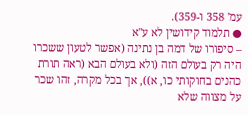עמ' 358 ו-359).
● תלמוד קידושין לא ע"א
– סיפורו של דמה בן נתינה (אפשר לטעון ששכרו היה רק בעולם הזה (ולא בעולם הבא (ראה תורת כהנים בחוקותי כו, א)), אך בכל מקרה, זהו שכר על מצווה שלא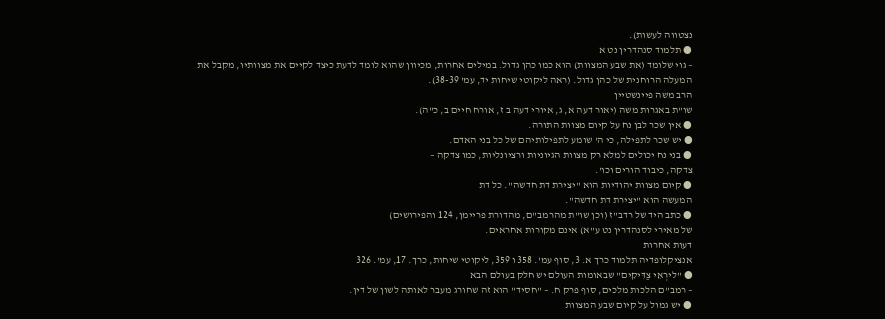נצטווה לעשות).
● תלמוד סנהדרין נט א
– גוי שלומד (את שבע המצוות) הוא כמו כהן גדול. במילים אחרות, מכיוון שהוא לומד לדעת כיצד לקיים את מצוותיו, מקבל את המעלה הרוחנית של כהן גדול. (ראה ליקוטי שיחות יד, עמ' 38-39).
הרב משה פיינשטיין
שו"ת באגרות משה (יאור דעה א, ג, איורי דעה ב ז, אורח חיים ב, כ"ה).
● אין שכר לבן נח על קיום מצוות התורה.
● יש שכר לתפילה, כי ה' שומע לתפילותיהם של כל בני האדם.
● בני נח יכולים למלא רק מצוות הגיוניות ורציונליות, כמו צדקה –
צדקה, כיבוד הורים וכו'.
● קיום מצוות יהודיות הוא "יצירת דת חדשה". כל דת
המעשה הוא "יצירת דת חדשה".
● כתב היד של רדב"ז (וכן שו"ת מהרמב"ם, מהדורת פריימן, 124 והפירושים)
של מאירי לסנהדרין נט ע"א) אינם מקורות אחראים.
דעות אחרות
אנציקלופדיה תלמוד כרך א. 3, סוף עמ'. 358 ו 359, ליקוטי שיחות, כרך. 17, עמ'. 326
● "לירְאֵי צַדִּיקִים" שבאומות העולם יש חלק בעולם הבא
– רמב"ם הלכות מלכים, סוף פרק ח. – "חסיד" הוא זה שחורג מעבר לאותה לשון של דין.
● יש גמול על קיום שבע המצוות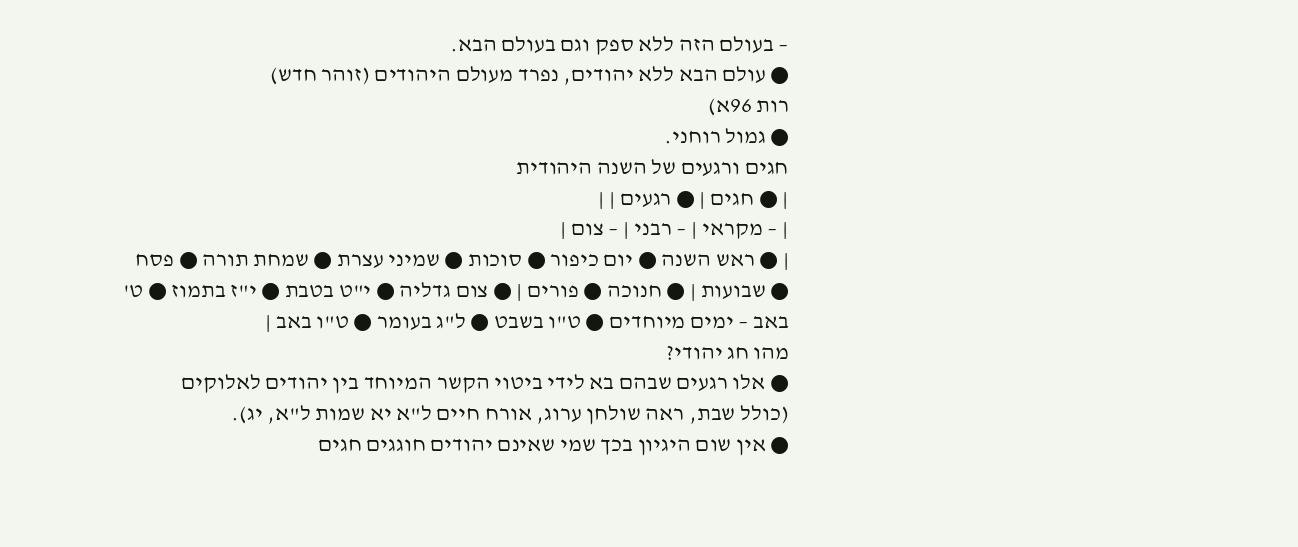– בעולם הזה ללא ספק וגם בעולם הבא.
● עולם הבא ללא יהודים, נפרד מעולם היהודים (זוהר חדש)
רות 96א)
● גמול רוחני.
חגים ורגעים של השנה היהודית
| ● חגים | ● רגעים | |
| – מקראי | – רבני | – צום |
| ● ראש השנה ● יום כיפור ● סוכות ● שמיני עצרת ● שמחת תורה ● פסח ● שבועות | ● חנוכה ● פורים | ● צום גדליה ● י"ט בטבת ● י"ז בתמוז ● ט' באב – ימים מיוחדים ● ט"ו בשבט ● ל"ג בעומר ● ט"ו באב |
מהו חג יהודי?
● אלו רגעים שבהם בא לידי ביטוי הקשר המיוחד בין יהודים לאלוקים
(כולל שבת, ראה שולחן ערוג, אורח חיים ל"א יא שמות ל"א, יג).
● אין שום היגיון בכך שמי שאינם יהודים חוגגים חגים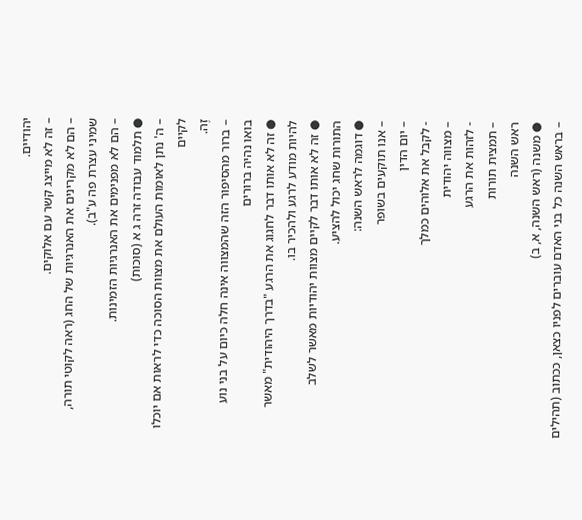יהודיים.
– זה לא מייצג קשר עם אלוקים.
– הם לא מקרינים את האנרגיות של החג (ראה לקוטי תורה, שמיני עצרת פה ע"ב).
– הם לא מפנימים את האנרגיות הזמינות.
● תלמוד עבודה זרה ג א (סוכות)
– ה' נתן לאומות העולם את מצוות הסוכה כדי לראות אם יוכלו לקיים
זֶה.
– ברור מהסיפור הזה שהמצווה אינה חלה כיום על בני נוע
בואו נהיה ברורים
● זה לא אותו דבר לחגוג את הרגע "בדרך היהודית" מאשר להיות מודע לרגע ולהכיר בו.
● זה לא אותו דבר לקיים מצוות יהודיות מאשר לשלב
התורות שחג יכול להציע.
● דוגמה לראש השנה:
– אנו תוקעים בשופר
– יום הדין
- לקבל את אלוהים כמלך
– מצווה יהודית
- לזהות את הרגע
– תמצית תורות
ראש השנה
● משנה (ראש השנה, א, ב)
– בראש השנה כל בני האדם עוברים לפניו כצאן, ככתוב (תהילים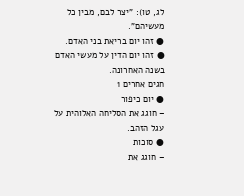לג, טו): "יצר לבם, מבין כל מעשיהם".
● זהו יום בריאת בני האדם.
● זהו יום הדין על מעשי האדם בשנה האחרונה.
חגים אחרים 1
● יום כיפור
– חוגג את הסליחה האלוהית על עגל הזהב.
● סוכות
– חוגג את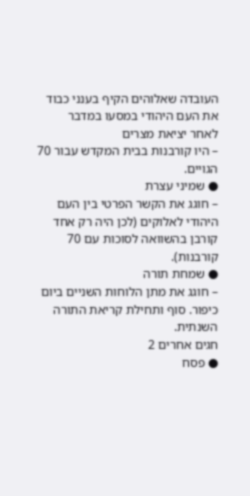העובדה שאלוהים הקיף בענני כבוד את העם היהודי במסעו במדבר
לאחר יציאת מצרים
– היו קורבנות בבית המקדש עבור 70 הגויים.
● שמיני עצרת
– חוגג את הקשר הפרטי בין העם היהודי לאלוקים (לכן היה רק אחד
קורבן בהשוואה לסוכות עם 70 קורבנות).
● שמחת תורה
– חוגג את מתן הלוחות השניים ביום כיפור. סוף ותחילת קריאת התורה השנתית.
חגים אחרים 2
● פסח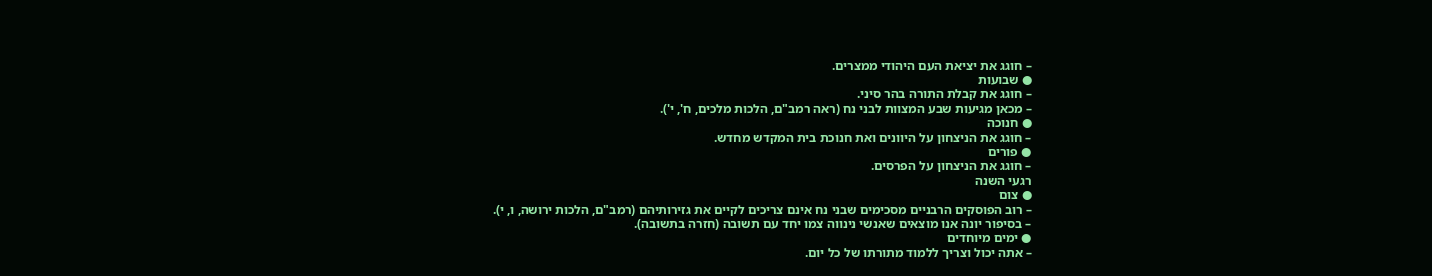– חוגג את יציאת העם היהודי ממצרים.
● שבועות
– חוגג את קבלת התורה בהר סיני.
– מכאן מגיעות שבע המצוות לבני נח (ראה רמב"ם, הלכות מלכים, ח', י').
● חנוכה
– חוגג את הניצחון על היוונים ואת חנוכת בית המקדש מחדש.
● פורים
– חוגג את הניצחון על הפרסים.
רגעי השנה
● צום
– רוב הפוסקים הרבניים מסכימים שבני נח אינם צריכים לקיים את גזירותיהם (רמב"ם, הלכות ירושה, ו, י).
– בסיפור יונה אנו מוצאים שאנשי נינווה צמו יחד עם תשובה (חזרה בתשובה).
● ימים מיוחדים
– אתה יכול וצריך ללמוד מתורתו של כל יום.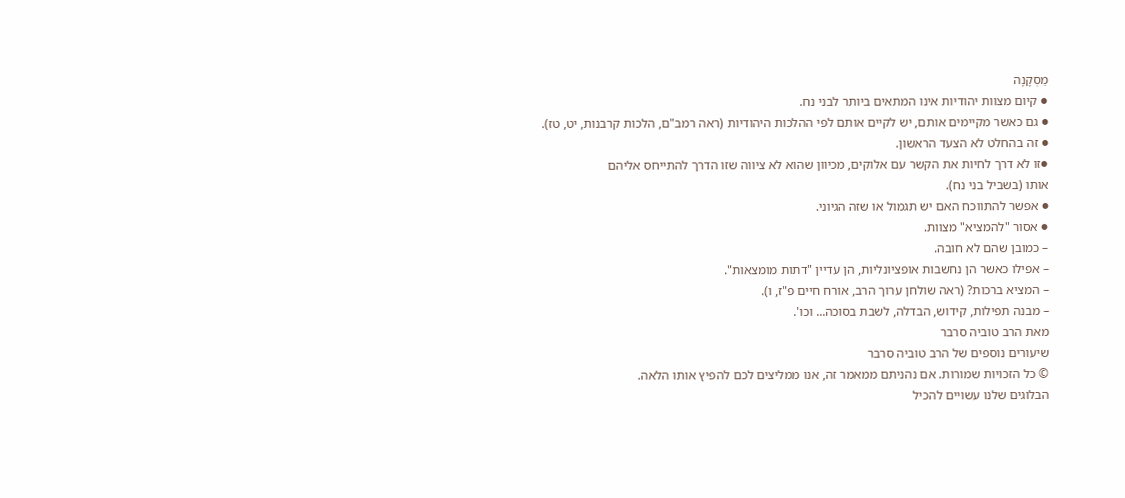מַסְקָנָה
● קיום מצוות יהודיות אינו המתאים ביותר לבני נח.
● גם כאשר מקיימים אותם, יש לקיים אותם לפי ההלכות היהודיות (ראה רמב"ם, הלכות קרבנות, יט, טז).
● זה בהחלט לא הצעד הראשון.
●זו לא דרך לחיות את הקשר עם אלוקים, מכיוון שהוא לא ציווה שזו הדרך להתייחס אליהם
אותו (בשביל בני נח).
● אפשר להתווכח האם יש תגמול או שזה הגיוני.
● אסור "להמציא" מצוות.
– כמובן שהם לא חובה.
– אפילו כאשר הן נחשבות אופציונליות, הן עדיין "דתות מומצאות".
– המציא ברכות? (ראה שולחן ערוך הרב, אורח חיים פ"ז, ו).
– מבנה תפילות, קידוש, הבדלה, לשבת בסוכה... וכו'.
מאת הרב טוביה סרבר
שיעורים נוספים של הרב טוביה סרבר
© כל הזכויות שמורות. אם נהניתם ממאמר זה, אנו ממליצים לכם להפיץ אותו הלאה.
הבלוגים שלנו עשויים להכיל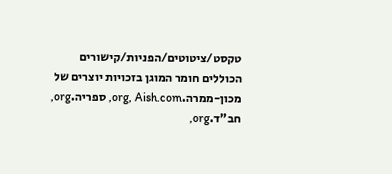טקסט/ציטוטים/הפניות/קישורים הכוללים חומר המוגן בזכויות יוצרים של מכון-ממרה.org, Aish.com, ספריה.org, חב"ד.org,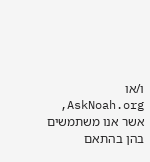ו/או AskNoah.org, אשר אנו משתמשים בהן בהתאם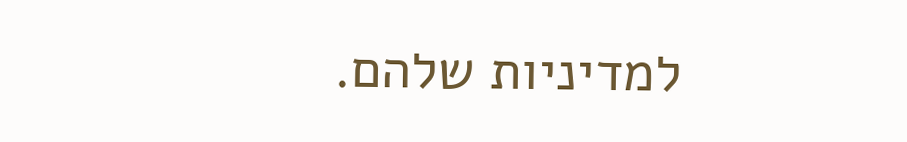למדיניות שלהם.